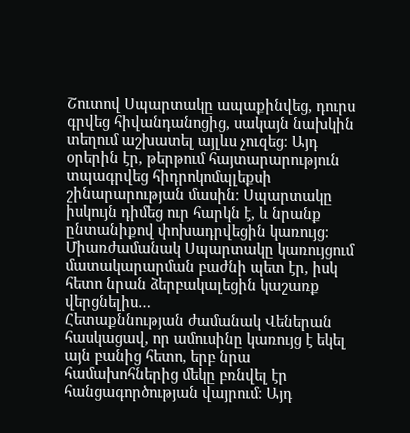Շուտով Սպարտակը ապաքինվեց, դուրս գրվեց հիվանդանոցից, սակայն նախկին տեղում աշխատել այլևս չուզեց։ Այդ օրերին էր, թերթում հայտարարություն տպագրվեց հիդրոկոմպլեքսի շինարարության մասին։ Սպարտակը իսկույն դիմեց ուր հարկն է, և նրանք ընտանիքով փոխադրվեցին կառույց։ Միառժամանակ Սպարտակը կառույցում մատակարարման բաժնի պետ էր, իսկ հետո նրան ձերբակալեցին կաշառք վերցնելիս…
Հետաքննության ժամանակ Վեներան հասկացավ, որ ամուսինը կառույց է եկել այն բանից հետո, երբ նրա համախոհներից մեկը բռնվել էր հանցագործության վայրում։ Այդ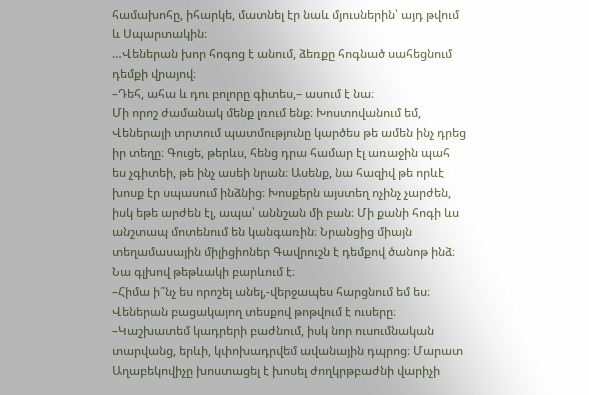համախոհը, իհարկե, մատնել էր նաև մյուսներին՝ այդ թվում և Սպարտակին։
…Վեներան խոր հոգոց է անում, ձեռքը հոգնած սահեցնում դեմքի վրայով։
–Դեհ, ահա և դու բոլորը գիտես,– ասում է նա։
Մի որոշ ժամանակ մենք լռում ենք։ Խոստովանում եմ, Վեներայի տրտում պատմությունը կարծես թե ամեն ինչ դրեց իր տեղը։ Գուցե, թերևս, հենց դրա համար էլ առաջին պահ ես չգիտեի, թե ինչ ասեի նրան։ Ասենք, նա հազիվ թե որևէ խոսք էր սպասում ինձնից։ Խոսքերն այստեղ ոչինչ չարժեն, իսկ եթե արժեն էլ, ապա՝ աննշան մի բան։ Մի քանի հոգի ևս անշտապ մոտենում են կանգառին։ Նրանցից միայն տեղամասային միլիցիոներ Գավրուշն է դեմքով ծանոթ ինձ։ Նա գլխով թեթևակի բարևում է։
–Հիմա ի՞նչ ես որոշել անել,-վերջապես հարցնում եմ ես։
Վեներան բացակայող տեսքով թոթվում է ուսերը։
–Կաշխատեմ կադրերի բաժնում, իսկ նոր ուսումնական տարվանց, երևի, կփոխադրվեմ ավանային դպրոց։ Մարատ Աղաբեկովիչը խոստացել է խոսել ժողկրթբաժնի վարիչի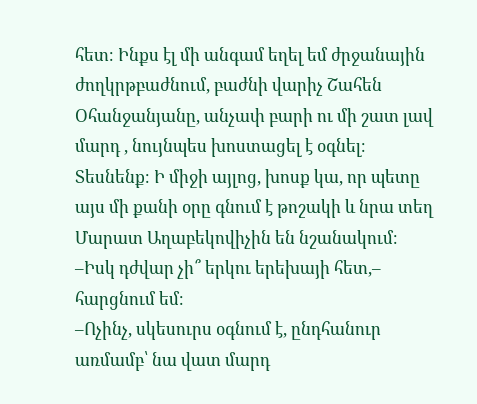հետ։ Ինքս էլ մի անգամ եղել եմ ժրջանային ժողկրթբաժնում, բաժնի վարիչ Շահեն Օհանջանյանը, անչափ բարի ու մի շատ լավ մարդ , նույնպես խոստացել է օգնել։ Տեսնենք։ Ի միջի այլոց, խոսք կա, որ պետը այս մի քանի օրը գնում է թոշակի և նրա տեղ Մարատ Աղաբեկովիչին են նշանակում։
–Իսկ դժվար չի՞ երկու երեխայի հետ,– հարցնում եմ։
–Ոչինչ, սկեսուրս օգնում է, ընդհանուր առմամբ՝ նա վատ մարդ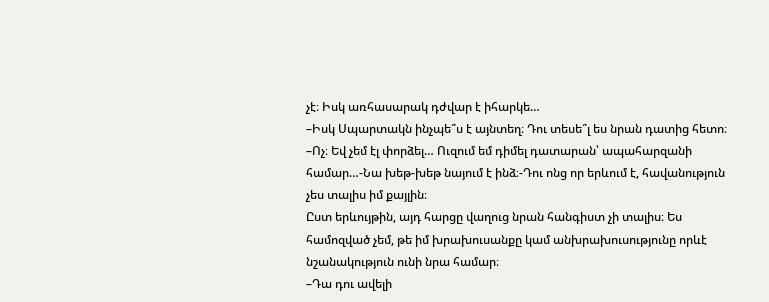չէ։ Իսկ առհասարակ դժվար է իհարկե…
–Իսկ Սպարտակն ինչպե՞ս է այնտեղ։ Դու տեսե՞լ ես նրան դատից հետո։
–Ոչ։ Եվ չեմ էլ փորձել… Ուզում եմ դիմել դատարան՝ ապահարզանի համար…-Նա խեթ-խեթ նայում է ինձ։-Դու ոնց որ երևում է, հավանություն չես տալիս իմ քայլին։
Ըստ երևույթին, այդ հարցը վաղուց նրան հանգիստ չի տալիս։ Ես համոզված չեմ, թե իմ խրախուսանքը կամ անխրախուսությունը որևէ նշանակություն ունի նրա համար։
–Դա դու ավելի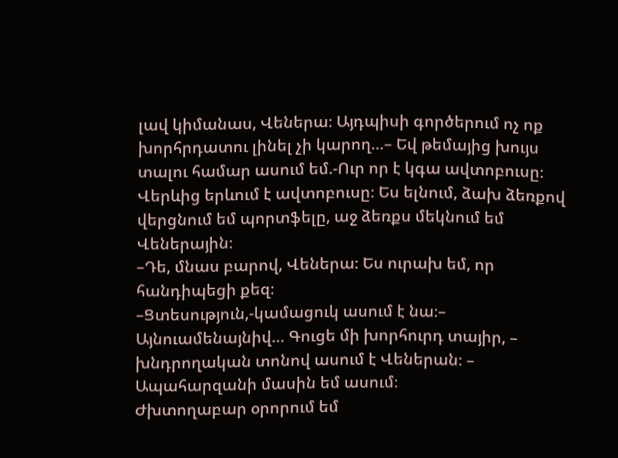լավ կիմանաս, Վեներա։ Այդպիսի գործերում ոչ ոք խորհրդատու լինել չի կարող…– Եվ թեմայից խույս տալու համար ասում եմ.-Ուր որ է կգա ավտոբուսը։
Վերևից երևում է ավտոբուսը։ Ես ելնում, ձախ ձեռքով վերցնում եմ պորտֆելը, աջ ձեռքս մեկնում եմ Վեներային։
–Դե, մնաս բարով, Վեներա։ Ես ուրախ եմ, որ հանդիպեցի քեզ։
–Ցտեսություն,-կամացուկ ասում է նա։– Այնուամենայնիվ… Գուցե մի խորհուրդ տայիր, – խնդրողական տոնով ասում է Վեներան։ – Ապահարզանի մասին եմ ասում։
Ժխտողաբար օրորում եմ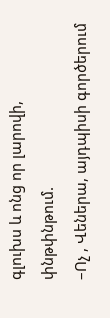գլուխս և ոնց որ լարովի, փնթփնթում.
–Ոչ , Վեներա, այդպիսի գործերում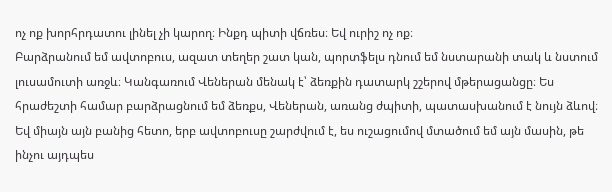ոչ ոք խորհրդատու լինել չի կարող։ Ինքդ պիտի վճռես։ Եվ ուրիշ ոչ ոք։
Բարձրանում եմ ավտոբուս, ազատ տեղեր շատ կան, պորտֆելս դնում եմ նստարանի տակ և նստում լուսամուտի առջև։ Կանգառում Վեներան մենակ է՝ ձեռքին դատարկ շշերով մթերացանցը։ Ես հրաժեշտի համար բարձրացնում եմ ձեռքս, Վեներան, առանց ժպիտի, պատասխանում է նույն ձևով։ Եվ միայն այն բանից հետո, երբ ավտոբուսը շարժվում է, ես ուշացումով մտածում եմ այն մասին, թե ինչու այդպես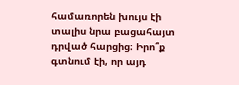համառորեն խույս էի տալիս նրա բացահայտ դրված հարցից։ Իրո՞ք գտնում էի, որ այդ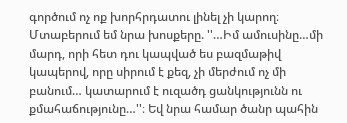գործում ոչ ոք խորհրդատու լինել չի կարող։ Մտաբերում եմ նրա խոսքերը. ''…Իմ ամուսինը…մի մարդ, որի հետ դու կապված ես բազմաթիվ կապերով, որը սիրում է քեզ, չի մերժում ոչ մի բանում… կատարում է ուզածդ ցանկությունն ու քմահաճությունը…''։ Եվ նրա համար ծանր պահին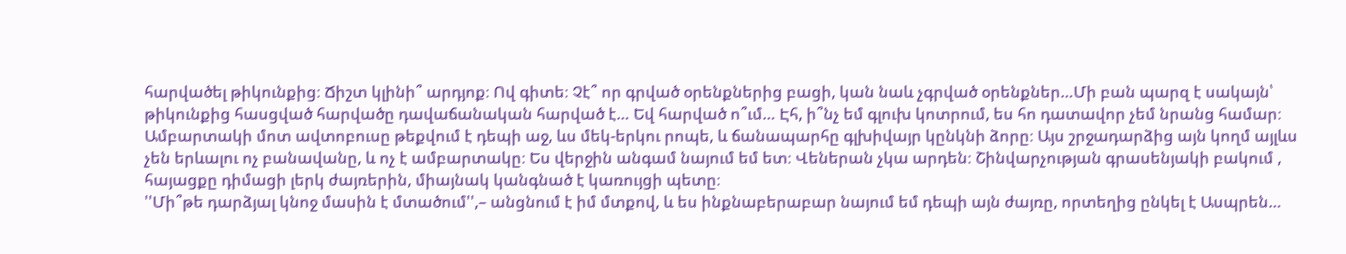հարվածել թիկունքից։ Ճիշտ կլինի՞ արդյոք։ Ով գիտե։ Չէ՞ որ գրված օրենքներից բացի, կան նաև չգրված օրենքներ…Մի բան պարզ է սակայն՝ թիկունքից հասցված հարվածը դավաճանական հարված է… Եվ հարված ո՞ւմ… Էհ, ի՞նչ եմ գլուխ կոտրում, ես հո դատավոր չեմ նրանց համար։
Ամբարտակի մոտ ավտոբուսը թեքվում է դեպի աջ, ևս մեկ-երկու րոպե, և ճանապարհը գլխիվայր կընկնի ձորը։ Այս շրջադարձից այն կողմ այլևս չեն երևալու ոչ բանավանը, և ոչ է ամբարտակը։ Ես վերջին անգամ նայում եմ ետ։ Վեներան չկա արդեն։ Շինվարչության գրասենյակի բակում , հայացքը դիմացի լերկ ժայռերին, միայնակ կանգնած է կառույցի պետը։
''Մի՞թե դարձյալ կնոջ մասին է մտածում'',– անցնում է իմ մտքով, և ես ինքնաբերաբար նայում եմ դեպի այն ժայռը, որտեղից ընկել է Ասպրեն…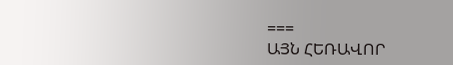===
ԱՅՆ ՀԵՌԱՎՈՐ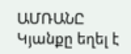ԱՄՌԱՆԸ
Կյանքը եղել է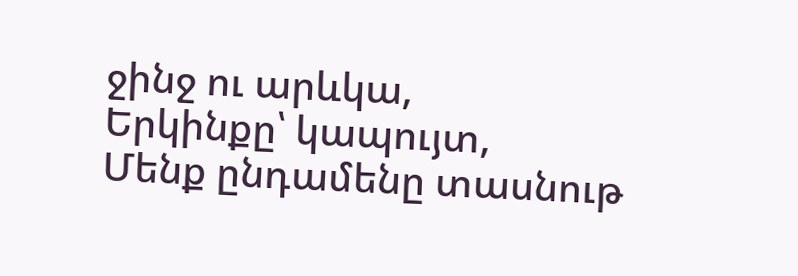ջինջ ու արևկա,
Երկինքը՝ կապույտ,
Մենք ընդամենը տասնութ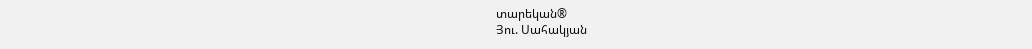տարեկան®
Յու. Սահակյան